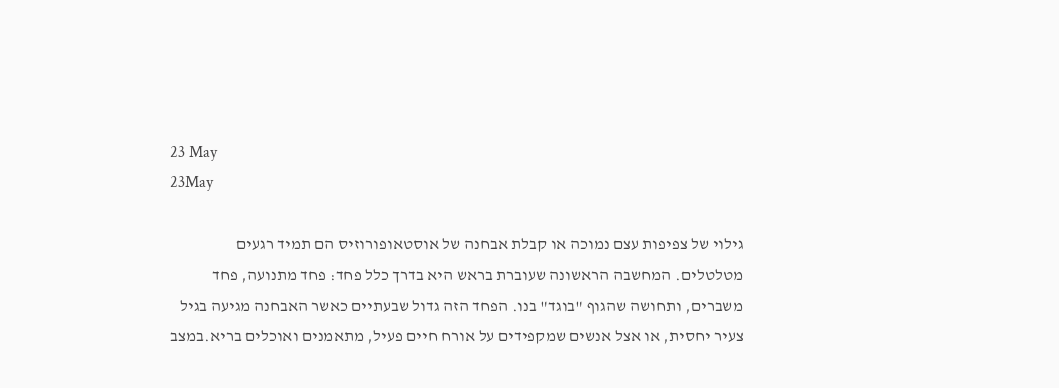23 May
23May

גילוי של צפיפות עצם נמוכה או קבלת אבחנה של אוסטאופורוזיס הם תמיד רגעים מטלטלים. המחשבה הראשונה שעוברת בראש היא בדרך כלל פחד: פחד מתנועה, פחד משברים, ותחושה שהגוף "בוגד" בנו. הפחד הזה גדול שבעתיים כאשר האבחנה מגיעה בגיל צעיר יחסית, או אצל אנשים שמקפידים על אורח חיים פעיל, מתאמנים ואוכלים בריא.במצב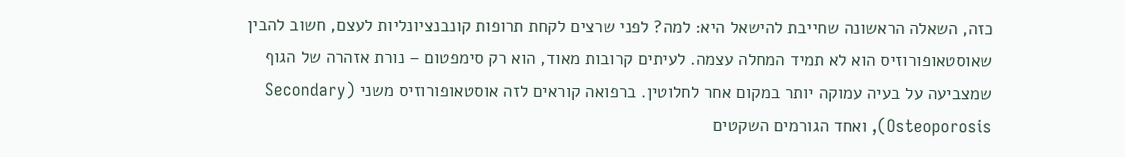כזה, השאלה הראשונה שחייבת להישאל היא: למה? לפני שרצים לקחת תרופות קונבנציונליות לעצם, חשוב להבין שאוסטאופורוזיס הוא לא תמיד המחלה עצמה. לעיתים קרובות מאוד, הוא רק סימפטום – נורת אזהרה של הגוף שמצביעה על בעיה עמוקה יותר במקום אחר לחלוטין. ברפואה קוראים לזה אוסטאופורוזיס משני (Secondary Osteoporosis), ואחד הגורמים השקטים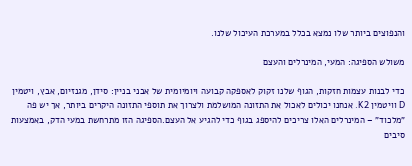והנפוצים ביותר שלו נמצא בכלל במערכת העיכול שלנו.

משולש הספיגה: המעי, המינרלים והעצם

כדי לבנות עצמות חזקות, הגוף שלנו זקוק לאספקה קבועה ויומיומית של אבני בניין: סידן, מגנזיום, אבץ, ויטמין D וויטמין K2. אנחנו יכולים לאכול את התזונה המושלמת ולצרוך את תוספי התזונה היקרים ביותר, אך יש פה "מלכוד" – המינרלים האלו צריכים להיספג בגוף כדי להגיע אל העצם.הספיגה הזו מתרחשת במעי הדק, באמצעות סיבים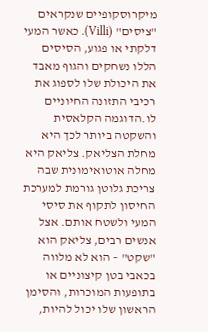מיקרוסקופיים שנקראים "ציסים" (Villi). כאשר המעי דלקתי או פגוע, הסיסים הללו נשחקים והגוף מאבד את היכולת שלו לספוג את רכיבי התזונה החיוניים לו.הדוגמה הקלאסית והשקטה ביותר לכך היא מחלת הצליאק. צליאק היא מחלה אוטואימונית שבה צריכת גלוטן גורמת למערכת החיסון לתקוף את סיסי המעי ולשטח אותם. אצל אנשים רבים, צליאק הוא "שקט" – הוא לא מלווה בכאבי בטן קיצוניים או בתופעות המוכרות, והסימן הראשון שלו יכול להיות,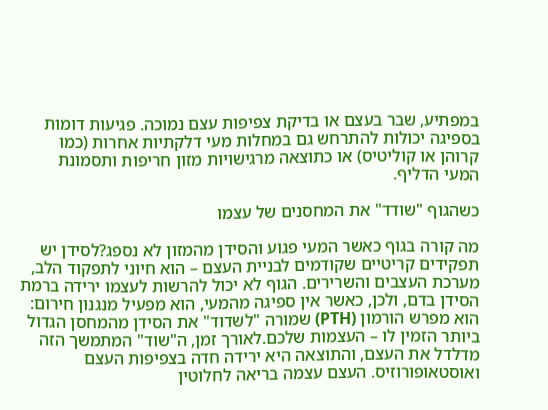במפתיע, שבר בעצם או בדיקת צפיפות עצם נמוכה. פגיעות דומות בספיגה יכולות להתרחש גם במחלות מעי דלקתיות אחרות (כמו קרוהן או קוליטיס) או כתוצאה מרגישויות מזון חריפות ותסמונת המעי הדליף.

כשהגוף "שודד" את המחסנים של עצמו

מה קורה בגוף כאשר המעי פגוע והסידן מהמזון לא נספג?לסידן יש תפקידים קריטיים שקודמים לבניית העצם – הוא חיוני לתפקוד הלב, מערכת העצבים והשרירים. הגוף לא יכול להרשות לעצמו ירידה ברמת הסידן בדם, ולכן, כאשר אין ספיגה מהמעי, הוא מפעיל מנגנון חירום: הוא מפרש הורמון (PTH) שמורה "לשדוד" את הסידן מהמחסן הגדול ביותר הזמין לו – העצמות שלכם.לאורך זמן, ה"שוד" המתמשך הזה מדלדל את העצם, והתוצאה היא ירידה חדה בצפיפות העצם ואוסטאופורוזיס. העצם עצמה בריאה לחלוטין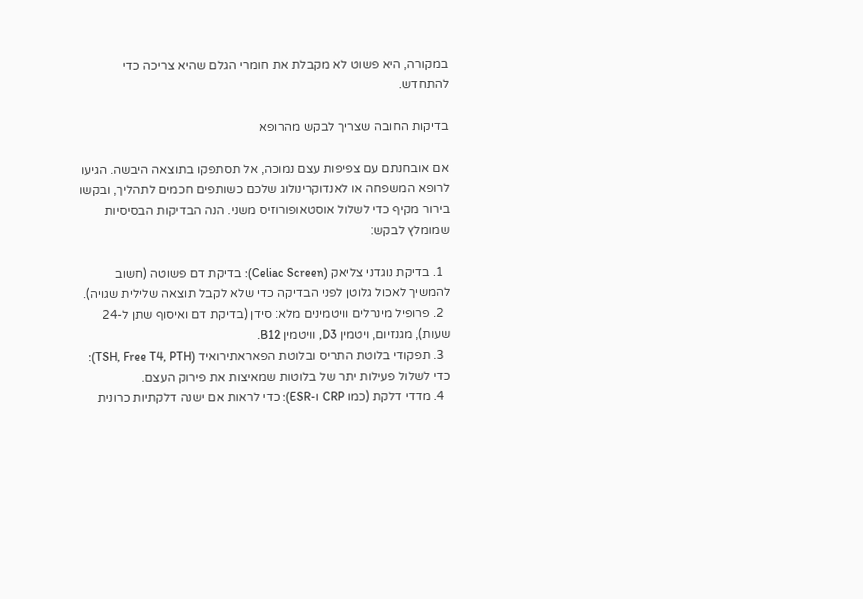במקורה, היא פשוט לא מקבלת את חומרי הגלם שהיא צריכה כדי להתחדש.

בדיקות החובה שצריך לבקש מהרופא

אם אובחנתם עם צפיפות עצם נמוכה, אל תסתפקו בתוצאה היבשה. הגיעו לרופא המשפחה או לאנדוקרינולוג שלכם כשותפים חכמים לתהליך, ובקשו בירור מקיף כדי לשלול אוסטאופורוזיס משני. הנה הבדיקות הבסיסיות שמומלץ לבקש:

  1. בדיקת נוגדני צליאק (Celiac Screen): בדיקת דם פשוטה (חשוב להמשיך לאכול גלוטן לפני הבדיקה כדי שלא לקבל תוצאה שלילית שגויה).
  2. פרופיל מינרלים וויטמינים מלא: סידן (בדיקת דם ואיסוף שתן ל-24 שעות), מגנזיום, ויטמין D3, וויטמין B12.
  3. תפקודי בלוטת התריס ובלוטת הפאראתירואיד (TSH, Free T4, PTH): כדי לשלול פעילות יתר של בלוטות שמאיצות את פירוק העצם.
  4. מדדי דלקת (כמו CRP ו-ESR): כדי לראות אם ישנה דלקתיות כרונית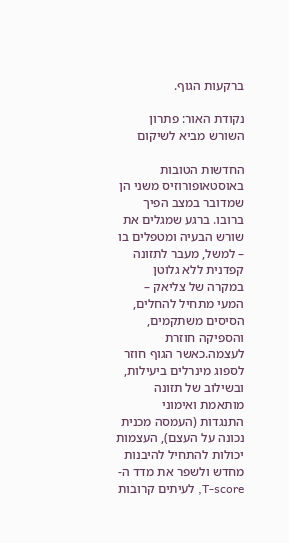ברקעות הגוף.

נקודת האור: פתרון השורש מביא לשיקום

החדשות הטובות באוסטאופורוזיס משני הן שמדובר במצב הפיך ברובו. ברגע שמגלים את שורש הבעיה ומטפלים בו – למשל, מעבר לתזונה קפדנית ללא גלוטן במקרה של צליאק – המעי מתחיל להחלים, הסיסים משתקמים, והספיקה חוזרת לעצמה.כאשר הגוף חוזר לספוג מינרלים ביעילות, ובשילוב של תזונה מותאמת ואימוני התנגדות (העמסה מכנית נכונה על העצם), העצמות יכולות להתחיל להיבנות מחדש ולשפר את מדד ה-T-score, לעיתים קרובות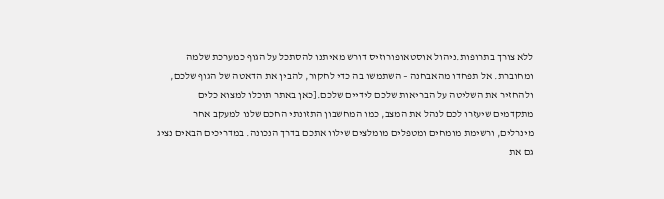ללא צורך בתרופות.ניהול אוסטאופורוזיס דורש מאיתנו להסתכל על הגוף כמערכת שלמה ומחוברת. אל תפחדו מהאבחנה – השתמשו בה כדי לחקור, להבין את הדאטה של הגוף שלכם, ולהחזיר את השליטה על הבריאות שלכם לידיים שלכם.[כאן באתר תוכלו למצוא כלים מתקדמים שיעזרו לכם לנהל את המצב, כמו המחשבון התזונתי החכם שלנו למעקב אחר מינרלים, ורשימת מומחים ומטפלים מומלצים שילוו אתכם בדרך הנכונה. במדריכים הבאים נציג גם את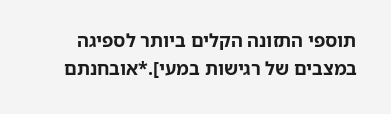תוספי התזונה הקלים ביותר לספיגה במצבים של רגישות במעי].*אובחנתם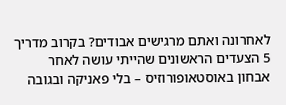לאחרונה ואתם מרגישים אבודים? בקרוב מדריך 5 הצעדים הראשונים שהייתי עושה לאחר אבחון באוסטאופורוזיס – בלי פאניקה ובגובה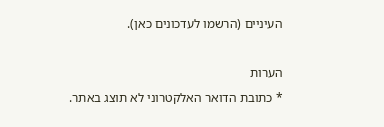העיניים (הרשמו לעדכונים כאן).

הערות
* כתובת הדואר האלקטרוני לא תוצג באתר.